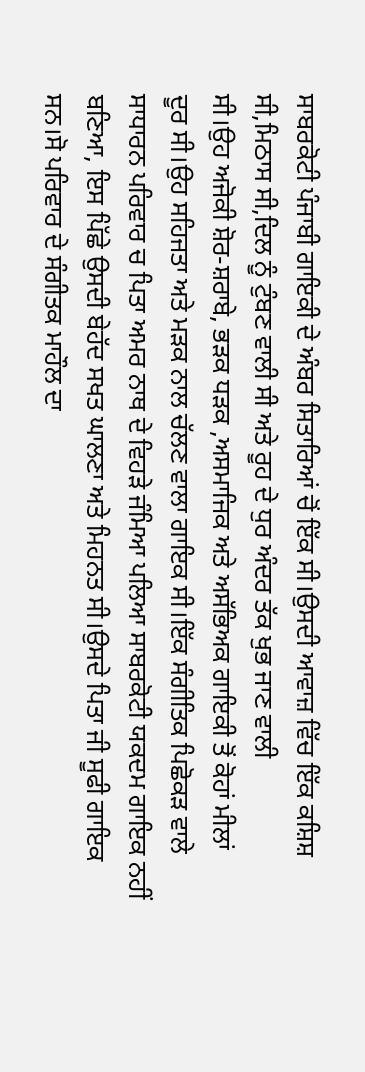ਸਾਬਰਕੋਟੀ ਪੰਜਾਬੀ ਗਾਇਕੀ ਦੇ ਅੰਬਰ ਸਿਤਾਰਿਆਂ ਚੋਂ ਇੱਕ ਸੀ।ਉਸਦੀ ਆਵਾਜ਼ ਵਿੱਚ ਇੱਕ ਕਸ਼ਿਸ਼
ਸੀ,ਮਿਠਾਸ ਸੀ,ਦਿਲ ਨੂੰ ਟੁੰਬਣ ਵਾਲੀ ਸੀ ਅਤੇ ਰੂਹ ਦੇ ਧੁਰ ਅੰਦਰ ਤੱਕ ਖੁਭ ਜਾਣ ਵਾਲੀ
ਸੀ।ਉਹ ਅਜੋਕੀ ਸ਼ੋਰ-ਸ਼ਰਾਬੇ, ਭੜਕ ਧੜਕ ,ਅਸਮਾਜਿਕ ਅਤੇ ਅਸੱਭਿਅਕ ਗਾਇਕੀ ਤੋਂ ਕੋਹਾਂ ਮੀਲਾਂ
ਦੂਰ ਸੀ।ਉਹ ਸਹਿਜਤਾ ਅਤੇ ਮੜਕ ਨਾਲ ਚੱਲਣ ਵਾਲਾ ਗਾਇਕ ਸੀ।ਇੱਕ ਸੰਗੀਤਿਕ ਪਿਛੋਕੜ ਵਾਲੇ
ਸਾਧਾਰਨ ਪਰਿਵਾਰ ਚ ਪਿਤਾ ਅਮਰ ਨਾਥ ਦੇ ਵਿਹੜੇ ਜੰਮਿਆ ਪਲਿਆ ਸਾਬਰਕੋਟੀ ਯਕਦਮ ਗਾਇਕ ਨਹੀਂ
ਬਣਿਆ, ਇਸ ਪਿੱਛੇ ਉਸਦੀ ਬੇਹੱਦ ਸਖਤ ਘਾਲਣਾ ਅਤੇ ਮਿਹਨਤ ਸੀ।ਉਸਦੇ ਪਿਤਾ ਜੀ ਸੂਫੀ ਗਾਇਕ
ਸਨ।ਸੋ ਪਰਿਵਾਰ ਦੇ ਸੰਗੀਤਕ ਮਾਹੌਲ ਦਾ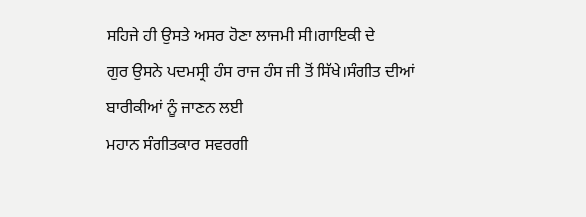ਸਹਿਜੇ ਹੀ ਉਸਤੇ ਅਸਰ ਹੋਣਾ ਲਾਜਮੀ ਸੀ।ਗਾਇਕੀ ਦੇ
ਗੁਰ ਉਸਨੇ ਪਦਮਸ੍ਰੀ ਹੰਸ ਰਾਜ ਹੰਸ ਜੀ ਤੋਂ ਸਿੱਖੇ।ਸੰਗੀਤ ਦੀਆਂ ਬਾਰੀਕੀਆਂ ਨੂੰ ਜਾਣਨ ਲਈ
ਮਹਾਨ ਸੰਗੀਤਕਾਰ ਸਵਰਗੀ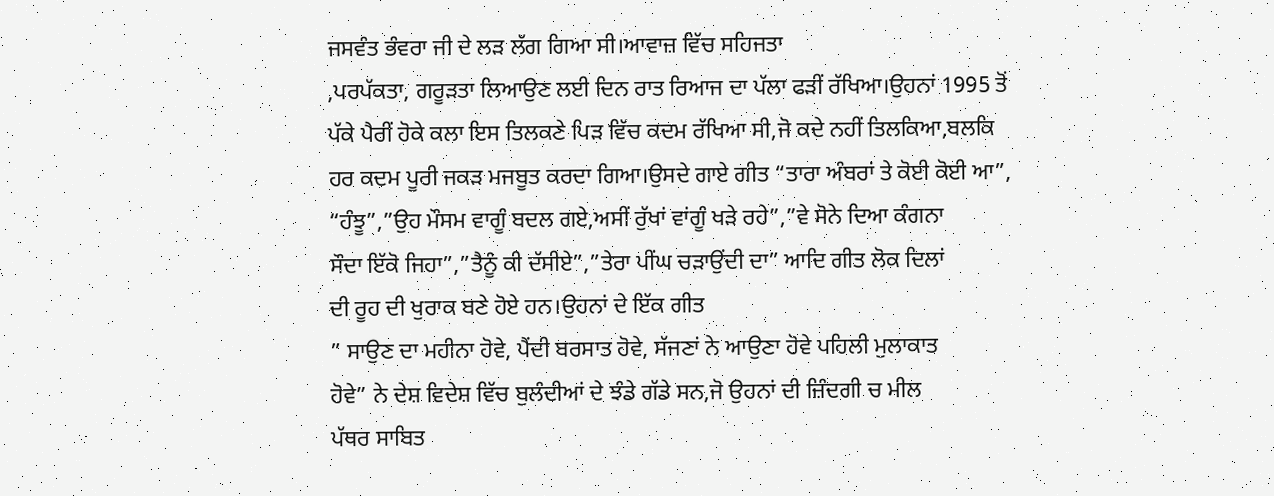ਜਸਵੰਤ ਭੰਵਰਾ ਜੀ ਦੇ ਲੜ ਲੱਗ ਗਿਆ ਸੀ।ਆਵਾਜ਼ ਵਿੱਚ ਸਹਿਜਤਾ
,ਪਰਪੱਕਤਾ, ਗਰੂੜਤਾ ਲਿਆਉਣ ਲਈ ਦਿਨ ਰਾਤ ਰਿਆਜ ਦਾ ਪੱਲਾ ਫੜੀਂ ਰੱਖਿਆ।ਉਹਨਾਂ 1995 ਤੋਂ
ਪੱਕੇ ਪੈਰੀਂ ਹੋਕੇ ਕਲਾ ਇਸ ਤਿਲਕਣੇ ਪਿੜ ਵਿੱਚ ਕਦਮ ਰੱਖਿਆ ਸੀ,ਜੋ ਕਦੇ ਨਹੀਂ ਤਿਲਕਿਆ,ਬਲਕਿ
ਹਰ ਕਦਮ ਪੂਰੀ ਜਕੜ ਮਜਬੂਤ ਕਰਦਾ ਗਿਆ।ਉਸਦੇ ਗਾਏ ਗੀਤ “ਤਾਰਾ ਅੰਬਰਾਂ ਤੇ ਕੋਈ ਕੋਈ ਆ”,
“ਹੰਝੂ”,”ਉਹ ਮੌਸਮ ਵਾਗੂੰ ਬਦਲ ਗਏ,ਅਸੀਂ ਰੁੱਖਾਂ ਵਾਂਗੂੰ ਖੜੇ ਰਹੇ”,”ਵੇ ਸੋਨੇ ਦਿਆ ਕੰਗਨਾ
ਸੌਦਾ ਇੱਕੋ ਜਿਹਾ”,”ਤੈਨੂੰ ਕੀ ਦੱਸੀਏ”,”ਤੇਰਾ ਪੀਂਘ ਚੜਾਉਂਦੀ ਦਾ” ਆਦਿ ਗੀਤ ਲੋਕ ਦਿਲਾਂ
ਦੀ ਰੂਹ ਦੀ ਖੁਰਾਕ ਬਣੇ ਹੋਏ ਹਨ।ਉਹਨਾਂ ਦੇ ਇੱਕ ਗੀਤ
” ਸਾਉਣ ਦਾ ਮਹੀਨਾ ਹੋਵੇ, ਪੈਂਦੀ ਬਰਸਾਤ ਹੋਵੇ, ਸੱਜਣਾਂ ਨੇ ਆਉਣਾ ਹੋਵੇ ਪਹਿਲੀ ਮੁਲਾਕਾਤ
ਹੋਵੇ” ਨੇ ਦੇਸ਼ ਵਿਦੇਸ਼ ਵਿੱਚ ਬੁਲੰਦੀਆਂ ਦੇ ਝੰਡੇ ਗੱਡੇ ਸਨ,ਜੋ ਉਹਨਾਂ ਦੀ ਜ਼ਿੰਦਗੀ ਚ ਮੀਲ
ਪੱਥਰ ਸਾਬਿਤ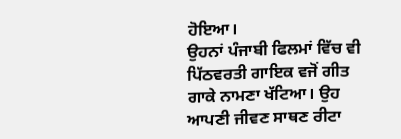ਹੋਇਆ।
ਉਹਨਾਂ ਪੰਜਾਬੀ ਫਿਲਮਾਂ ਵਿੱਚ ਵੀ ਪਿੱਠਵਰਤੀ ਗਾਇਕ ਵਜੋਂ ਗੀਤ ਗਾਕੇ ਨਾਮਣਾ ਖੱਟਿਆ। ਉਹ
ਆਪਣੀ ਜੀਵਣ ਸਾਥਣ ਰੀਟਾ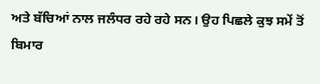ਅਤੇ ਬੱਚਿਆਂ ਨਾਲ ਜਲੰਧਰ ਰਹੇ ਰਹੇ ਸਨ। ਉਹ ਪਿਛਲੇ ਕੁਝ ਸਮੇਂ ਤੋਂ
ਬਿਮਾਰ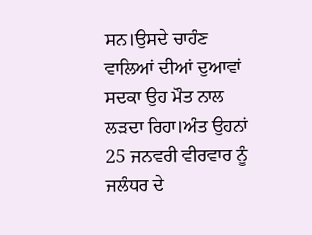ਸਨ।ਉਸਦੇ ਚਾਹੰਣ ਵਾਲਿਆਂ ਦੀਆਂ ਦੁਆਵਾਂ ਸਦਕਾ ਉਹ ਮੌਤ ਨਾਲ ਲੜਦਾ ਰਿਹਾ।ਅੰਤ ਉਹਨਾਂ
25 ਜਨਵਰੀ ਵੀਰਵਾਰ ਨੂੰ ਜਲੰਧਰ ਦੇ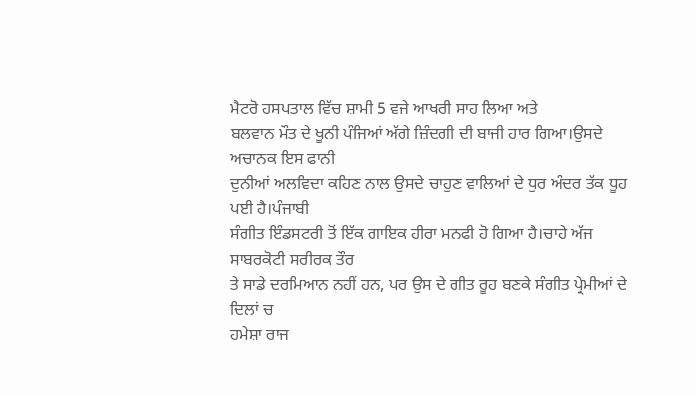ਮੈਟਰੋ ਹਸਪਤਾਲ ਵਿੱਚ ਸ਼ਾਮੀ 5 ਵਜੇ ਆਖਰੀ ਸਾਹ ਲਿਆ ਅਤੇ
ਬਲਵਾਨ ਮੌਤ ਦੇ ਖੂਨੀ ਪੰਜਿਆਂ ਅੱਗੇ ਜ਼ਿੰਦਗੀ ਦੀ ਬਾਜੀ ਹਾਰ ਗਿਆ।ਉਸਦੇ ਅਚਾਨਕ ਇਸ ਫਾਨੀ
ਦੁਨੀਆਂ ਅਲਵਿਦਾ ਕਹਿਣ ਨਾਲ ਉਸਦੇ ਚਾਹੁਣ ਵਾਲਿਆਂ ਦੇ ਧੁਰ ਅੰਦਰ ਤੱਕ ਧੂਹ ਪਈ ਹੈ।ਪੰਜਾਬੀ
ਸੰਗੀਤ ਇੰਡਸਟਰੀ ਤੋਂ ਇੱਕ ਗਾਇਕ ਹੀਰਾ ਮਨਫੀ ਹੋ ਗਿਆ ਹੈ।ਚਾਹੇ ਅੱਜ ਸਾਬਰਕੋਟੀ ਸਰੀਰਕ ਤੌਰ
ਤੇ ਸਾਡੇ ਦਰਮਿਆਨ ਨਹੀਂ ਹਨ, ਪਰ ਉਸ ਦੇ ਗੀਤ ਰੂਹ ਬਣਕੇ ਸੰਗੀਤ ਪ੍ਰੇਮੀਆਂ ਦੇ ਦਿਲਾਂ ਚ
ਹਮੇਸ਼ਾ ਰਾਜ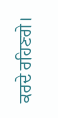ਕਰਦੇ ਰਹਿਣਗੇ।